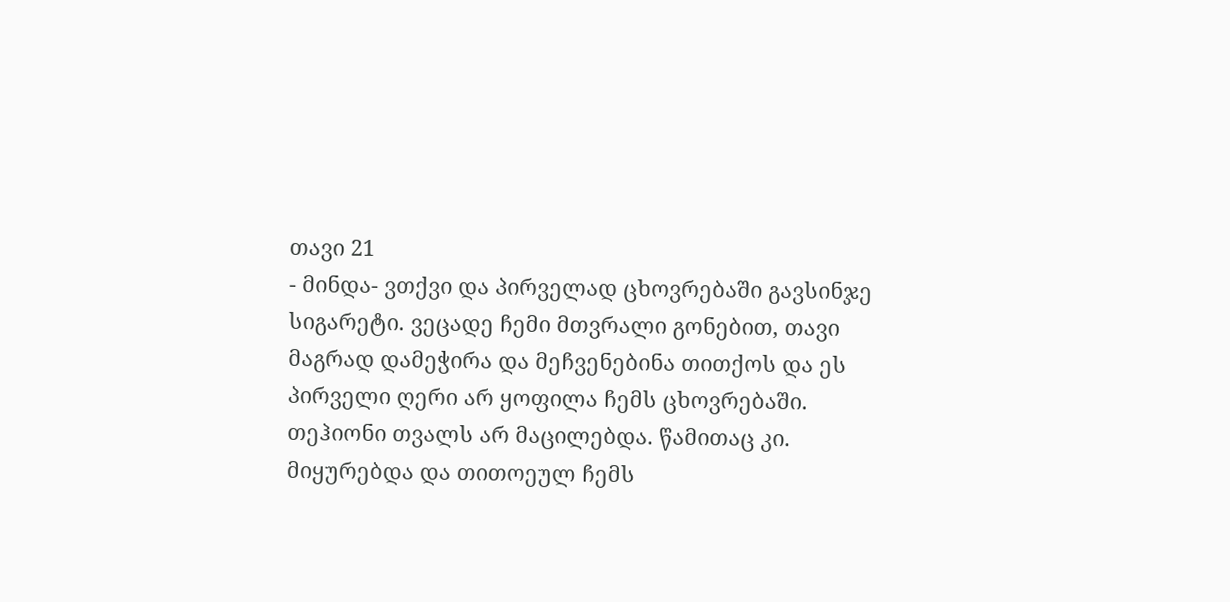თავი 21
- მინდა- ვთქვი და პირველად ცხოვრებაში გავსინჯე სიგარეტი. ვეცადე ჩემი მთვრალი გონებით, თავი მაგრად დამეჭირა და მეჩვენებინა თითქოს და ეს პირველი ღერი არ ყოფილა ჩემს ცხოვრებაში.
თეჰიონი თვალს არ მაცილებდა. წამითაც კი. მიყურებდა და თითოეულ ჩემს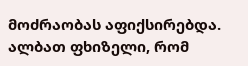მოძრაობას აფიქსირებდა. ალბათ ფხიზელი, რომ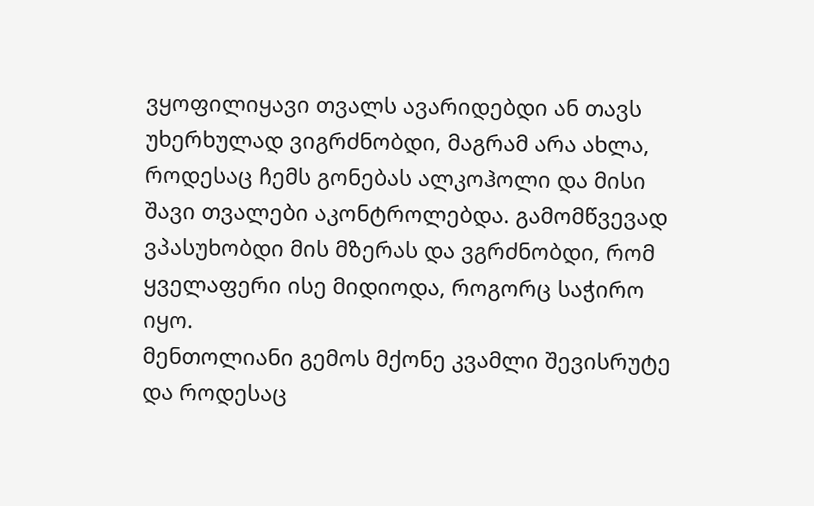ვყოფილიყავი თვალს ავარიდებდი ან თავს უხერხულად ვიგრძნობდი, მაგრამ არა ახლა, როდესაც ჩემს გონებას ალკოჰოლი და მისი შავი თვალები აკონტროლებდა. გამომწვევად ვპასუხობდი მის მზერას და ვგრძნობდი, რომ ყველაფერი ისე მიდიოდა, როგორც საჭირო იყო.
მენთოლიანი გემოს მქონე კვამლი შევისრუტე და როდესაც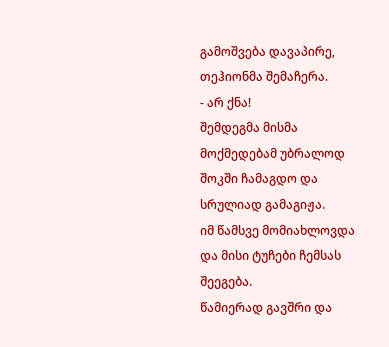გამოშვება დავაპირე, თეჰიონმა შემაჩერა.
- არ ქნა!
შემდეგმა მისმა მოქმედებამ უბრალოდ შოკში ჩამაგდო და სრულიად გამაგიჟა.
იმ წამსვე მომიახლოვდა და მისი ტუჩები ჩემსას შეეგება.
წამიერად გავშრი და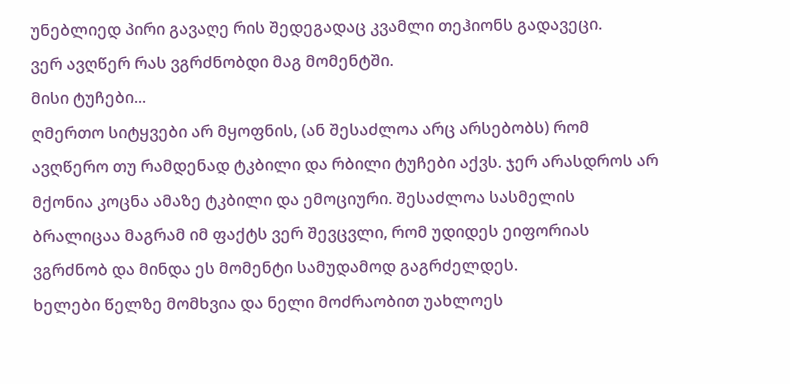უნებლიედ პირი გავაღე რის შედეგადაც კვამლი თეჰიონს გადავეცი.
ვერ ავღწერ რას ვგრძნობდი მაგ მომენტში.
მისი ტუჩები...
ღმერთო სიტყვები არ მყოფნის, (ან შესაძლოა არც არსებობს) რომ ავღწერო თუ რამდენად ტკბილი და რბილი ტუჩები აქვს. ჯერ არასდროს არ მქონია კოცნა ამაზე ტკბილი და ემოციური. შესაძლოა სასმელის ბრალიცაა მაგრამ იმ ფაქტს ვერ შევცვლი, რომ უდიდეს ეიფორიას ვგრძნობ და მინდა ეს მომენტი სამუდამოდ გაგრძელდეს.
ხელები წელზე მომხვია და ნელი მოძრაობით უახლოეს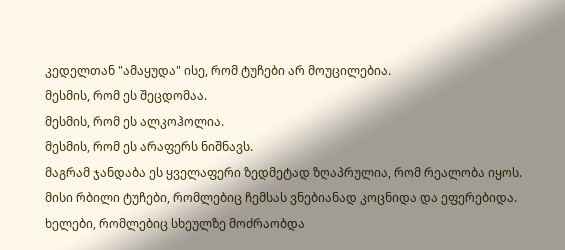კედელთან "ამაყუდა" ისე, რომ ტუჩები არ მოუცილებია.
მესმის, რომ ეს შეცდომაა.
მესმის, რომ ეს ალკოჰოლია.
მესმის, რომ ეს არაფერს ნიშნავს.
მაგრამ ჯანდაბა ეს ყველაფერი ზედმეტად ზღაპრულია, რომ რეალობა იყოს.
მისი რბილი ტუჩები, რომლებიც ჩემსას ვნებიანად კოცნიდა და ეფერებიდა. ხელები, რომლებიც სხეულზე მოძრაობდა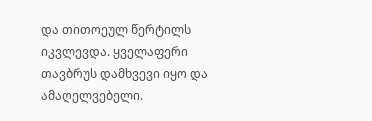და თითოეულ წერტილს იკვლევდა. ყველაფერი თავბრუს დამხვევი იყო და ამაღელვებელი.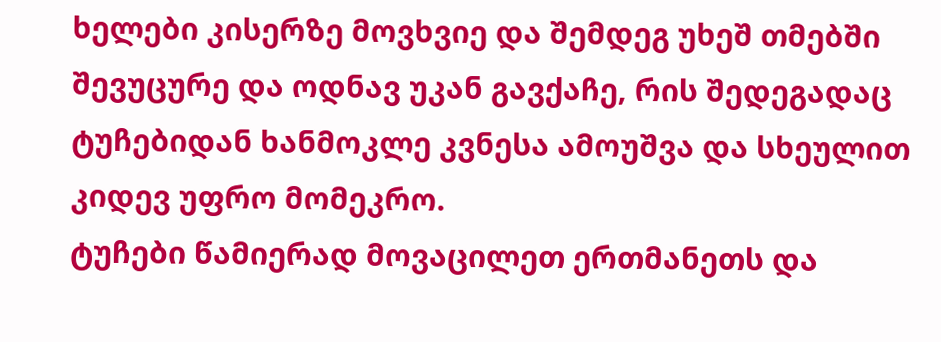ხელები კისერზე მოვხვიე და შემდეგ უხეშ თმებში შევუცურე და ოდნავ უკან გავქაჩე, რის შედეგადაც ტუჩებიდან ხანმოკლე კვნესა ამოუშვა და სხეულით კიდევ უფრო მომეკრო.
ტუჩები წამიერად მოვაცილეთ ერთმანეთს და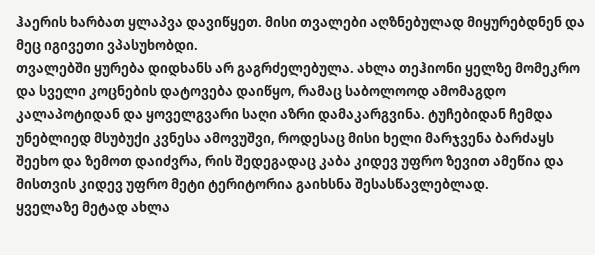ჰაერის ხარბათ ყლაპვა დავიწყეთ. მისი თვალები აღზნებულად მიყურებდნენ და მეც იგივეთი ვპასუხობდი.
თვალებში ყურება დიდხანს არ გაგრძელებულა. ახლა თეჰიონი ყელზე მომეკრო და სველი კოცნების დატოვება დაიწყო, რამაც საბოლოოდ ამომაგდო კალაპოტიდან და ყოველგვარი საღი აზრი დამაკარგვინა. ტუჩებიდან ჩემდა უნებლიედ მსუბუქი კვნესა ამოვუშვი, როდესაც მისი ხელი მარჯვენა ბარძაყს შეეხო და ზემოთ დაიძვრა, რის შედეგადაც კაბა კიდევ უფრო ზევით ამეწია და მისთვის კიდევ უფრო მეტი ტერიტორია გაიხსნა შესასწავლებლად.
ყველაზე მეტად ახლა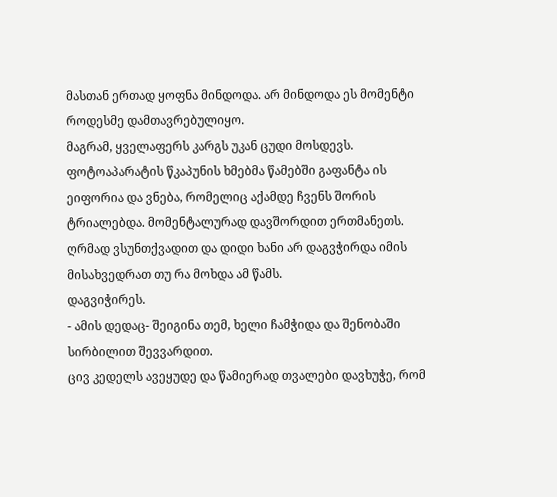მასთან ერთად ყოფნა მინდოდა. არ მინდოდა ეს მომენტი როდესმე დამთავრებულიყო.
მაგრამ, ყველაფერს კარგს უკან ცუდი მოსდევს.
ფოტოაპარატის წკაპუნის ხმებმა წამებში გაფანტა ის ეიფორია და ვნება, რომელიც აქამდე ჩვენს შორის ტრიალებდა. მომენტალურად დავშორდით ერთმანეთს. ღრმად ვსუნთქვადით და დიდი ხანი არ დაგვჭირდა იმის მისახვედრათ თუ რა მოხდა ამ წამს.
დაგვიჭირეს.
- ამის დედაც- შეიგინა თემ, ხელი ჩამჭიდა და შენობაში სირბილით შევვარდით.
ცივ კედელს ავეყუდე და წამიერად თვალები დავხუჭე, რომ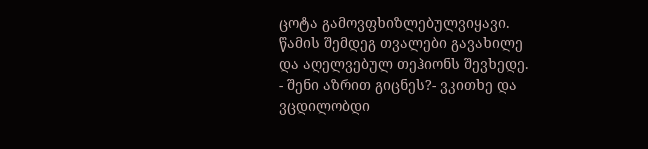ცოტა გამოვფხიზლებულვიყავი.
წამის შემდეგ თვალები გავახილე და აღელვებულ თეჰიონს შევხედე.
- შენი აზრით გიცნეს?- ვკითხე და ვცდილობდი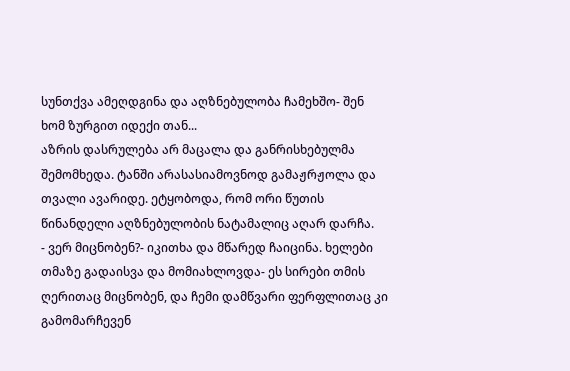სუნთქვა ამეღდგინა და აღზნებულობა ჩამეხშო- შენ ხომ ზურგით იდექი თან...
აზრის დასრულება არ მაცალა და განრისხებულმა შემომხედა. ტანში არასასიამოვნოდ გამაჟრჟოლა და თვალი ავარიდე. ეტყობოდა, რომ ორი წუთის წინანდელი აღზნებულობის ნატამალიც აღარ დარჩა.
- ვერ მიცნობენ?- იკითხა და მწარედ ჩაიცინა. ხელები თმაზე გადაისვა და მომიახლოვდა- ეს სირები თმის ღერითაც მიცნობენ, და ჩემი დამწვარი ფერფლითაც კი გამომარჩევენ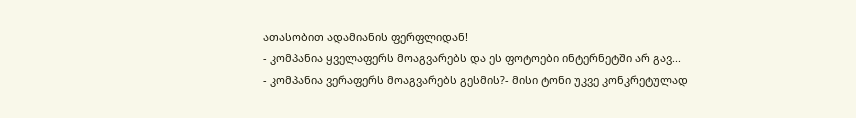ათასობით ადამიანის ფერფლიდან!
- კომპანია ყველაფერს მოაგვარებს და ეს ფოტოები ინტერნეტში არ გავ...
- კომპანია ვერაფერს მოაგვარებს გესმის?- მისი ტონი უკვე კონკრეტულად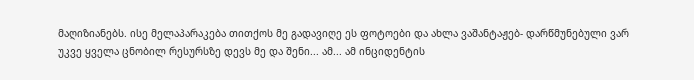მაღიზიანებს. ისე მელაპარაკება თითქოს მე გადავიღე ეს ფოტოები და ახლა ვაშანტაჟებ- დარწმუნებული ვარ უკვე ყველა ცნობილ რესურსზე დევს მე და შენი... ამ... ამ ინციდენტის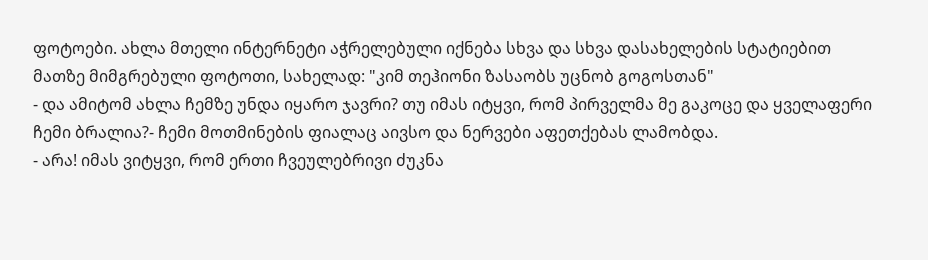ფოტოები. ახლა მთელი ინტერნეტი აჭრელებული იქნება სხვა და სხვა დასახელების სტატიებით მათზე მიმგრებული ფოტოთი, სახელად: "კიმ თეჰიონი ზასაობს უცნობ გოგოსთან"
- და ამიტომ ახლა ჩემზე უნდა იყარო ჯავრი? თუ იმას იტყვი, რომ პირველმა მე გაკოცე და ყველაფერი ჩემი ბრალია?- ჩემი მოთმინების ფიალაც აივსო და ნერვები აფეთქებას ლამობდა.
- არა! იმას ვიტყვი, რომ ერთი ჩვეულებრივი ძუკნა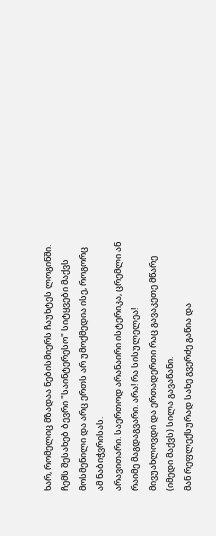ხარ, რომელიც მზადაა ნებისმიერს ჩაუხტეს ლოგინში.
ჩემს შესახებ ბევრი "საინტერესო" სიტყვები მაქვს მოსმენილი და არც ერთს არ უმოქმედია ისე, როგორც ამ ნაბიჭვრისას.
არავითარი. საერთოდ არანაირი ისტერიკა, ცრემლი ან რაიმე მაგდაგვარი. არა! რა სისულელეა!
მივუახლოვდი და ერთადერთი რაც გავაკეთე მწარე (იმედი მაქვს) სილა გავაწანი.
მან რეფლექსურად სახე გვერძე გაწია და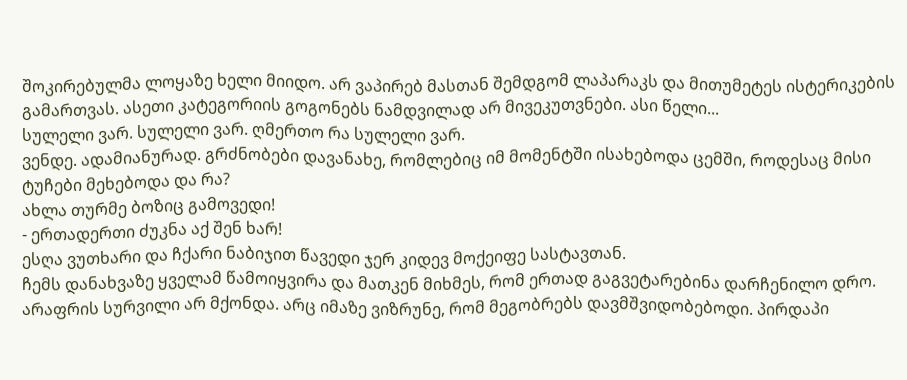შოკირებულმა ლოყაზე ხელი მიიდო. არ ვაპირებ მასთან შემდგომ ლაპარაკს და მითუმეტეს ისტერიკების გამართვას. ასეთი კატეგორიის გოგონებს ნამდვილად არ მივეკუთვნები. ასი წელი...
სულელი ვარ. სულელი ვარ. ღმერთო რა სულელი ვარ.
ვენდე. ადამიანურად. გრძნობები დავანახე, რომლებიც იმ მომენტში ისახებოდა ცემში, როდესაც მისი ტუჩები მეხებოდა და რა?
ახლა თურმე ბოზიც გამოვედი!
- ერთადერთი ძუკნა აქ შენ ხარ!
ესღა ვუთხარი და ჩქარი ნაბიჯით წავედი ჯერ კიდევ მოქეიფე სასტავთან.
ჩემს დანახვაზე ყველამ წამოიყვირა და მათკენ მიხმეს, რომ ერთად გაგვეტარებინა დარჩენილო დრო.
არაფრის სურვილი არ მქონდა. არც იმაზე ვიზრუნე, რომ მეგობრებს დავმშვიდობებოდი. პირდაპი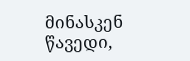მინასკენ წავედი,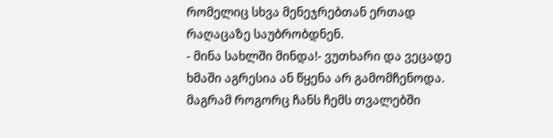რომელიც სხვა მენეჯრებთან ერთად რაღაცაზე საუბრობდნენ.
- მინა სახლში მინდა!- ვუთხარი და ვეცადე ხმაში აგრესია ან წყენა არ გამომჩენოდა. მაგრამ როგორც ჩანს ჩემს თვალებში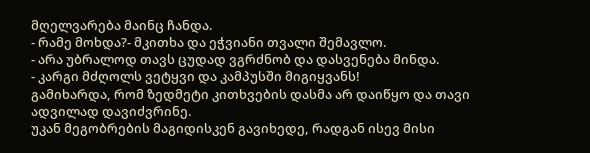მღელვარება მაინც ჩანდა.
- რამე მოხდა?- მკითხა და ეჭვიანი თვალი შემავლო.
- არა უბრალოდ თავს ცუდად ვგრძნობ და დასვენება მინდა.
- კარგი მძღოლს ვეტყვი და კამპუსში მიგიყვანს!
გამიხარდა, რომ ზედმეტი კითხვების დასმა არ დაიწყო და თავი ადვილად დავიძვრინე.
უკან მეგობრების მაგიდისკენ გავიხედე, რადგან ისევ მისი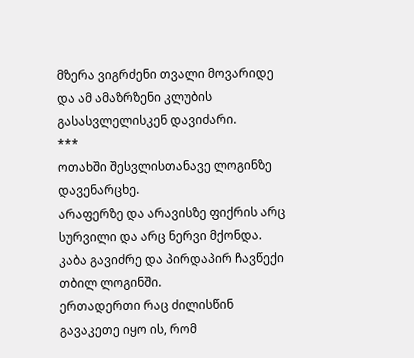მზერა ვიგრძენი თვალი მოვარიდე და ამ ამაზრზენი კლუბის გასასვლელისკენ დავიძარი.
***
ოთახში შესვლისთანავე ლოგინზე დავენარცხე.
არაფერზე და არავისზე ფიქრის არც სურვილი და არც ნერვი მქონდა.
კაბა გავიძრე და პირდაპირ ჩავწექი თბილ ლოგინში.
ერთადერთი რაც ძილისწინ გავაკეთე იყო ის, რომ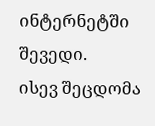ინტერნეტში შევედი.
ისევ შეცდომა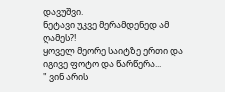დავუშვი.
ნეტავი უკვე მერამდენედ ამ ღამეს?!
ყოველ მეორე საიტზე ერთი და იგივე ფოტო და წარწერა...
" ვინ არის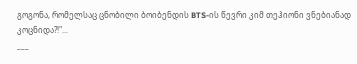გოგონა, რომელსაც ცნობილი ბოიბენდის BTS-ის წევრი კიმ თეჰიონი ვნებიანად კოცნიდა?!"...
___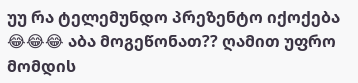უუ რა ტელემუნდო პრეზენტო იქოქება 😂😂😂 აბა მოგეწონათ?? ღამით უფრო მომდის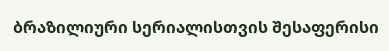ბრაზილიური სერიალისთვის შესაფერისი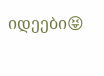იდეები😝